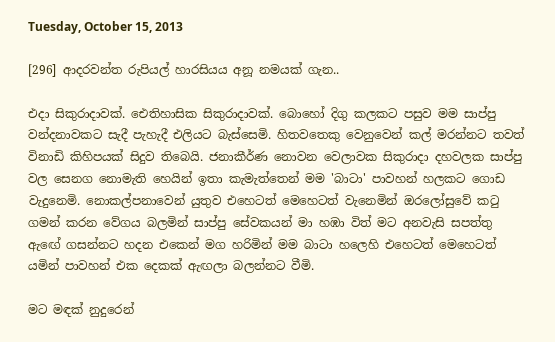Tuesday, October 15, 2013

[296] ආදරවන්ත රුපියල් හාරසියය අනූ නමයක් ගැන..

එදා සිකුරාදාවක්. ඓතිහාසික සිකුරාදාවක්. බොහෝ දිගු කලකට පසුව මම සාප්පු වන්දනාවකට සැදී පැහැදී එලියට බැස්සෙමි. හිතවතෙකු වෙනුවෙන් කල් මරන්නට තවත් විනාඩි කිහිපයක් සිදුව තිබෙයි. ජනාකීර්ණ නොවන වෙලාවක සිකුරාදා දහවලක සාප්පු වල සෙනග නොමැති හෙයින් ඉතා කැමැත්තෙන් මම 'බාටා' පාවහන් හලකට ගොඩ වැදුනෙමි. නොකල්පනාවෙන් යුතුව එහෙටත් මෙහෙටත් වැනෙමින් ඔරලෝසුවේ කටු ගමන් කරන වේගය බලමින් සාප්පු සේවකයන් මා හඹා විත් මට අනවැසි සපත්තු ඇඟේ ගසන්නට හදන එකෙන් මග හරිමින් මම බාටා හලෙහි එහෙටත් මෙහෙටත් යමින් පාවහන් එක දෙකක් ඇඟලා බලන්නට වීමි.

මට මඳක් නුදුරෙන්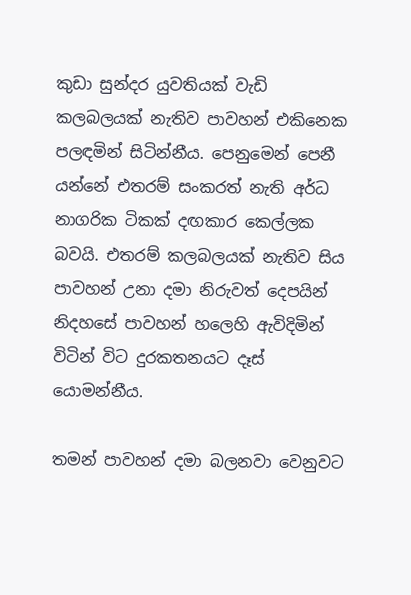කුඩා සුන්දර යුවතියක් වැඩි කලබලයක් නැතිව පාවහන් එකිනෙක පලඳමින් සිටින්නීය. පෙනුමෙන් පෙනී යන්නේ එතරම් සංකරත් නැති අර්ධ නාගරික ටිකක් දඟකාර කෙල්ලක බවයි. එතරම් කලබලයක් නැතිව සිය පාවහන් උනා දමා නිරුවත් දෙපයින් නිදහසේ පාවහන් හලෙහි ඇවිදිමින් විටින් විට දුරකතනයට දෑස් යොමන්නීය.

තමන් පාවහන් දමා බලනවා වෙනුවට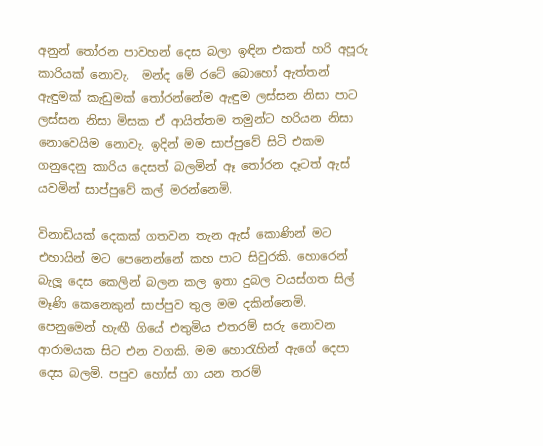අනුන් තෝරන පාවහන් දෙස බලා ඉඳින එකත් හරි අපූරු කාරියක් නොවැ.  මන්ද මේ රටේ බොහෝ ඇත්තන් ඇඳුමක් කැඩුමක් තෝරන්නේම ඇඳුම ලස්සන නිසා පාට ලස්සන නිසා මිසක ඒ ආයිත්තම තමුන්ට හරියන නිසා නොවෙයිම නොවැ. ඉදින් මම සාප්පුවේ සිටි එකම ගනුදෙනු කාරිය දෙසත් බලමින් ඈ තෝරන දෑටත් ඇස් යවමින් සාප්පුවේ කල් මරන්නෙමි.

විනාඩියක් දෙකක් ගතවන තැන ඇස් කොණින් මට එහායින් මට පෙනෙන්නේ කහ පාට සිවුරකි. හොරෙන් බැලූ දෙස කෙලින් බලන කල ඉතා දුබල වයස්ගත සිල් මෑණි කෙනෙකුන් සාප්පුව තුල මම දකින්නෙමි. පෙනුමෙන් හැඟී ගියේ එතුමිය එතරම් සරු නොවන ආරාමයක සිට එන වගකි. මම හොරැහින් ඇගේ දෙපා දෙස බලමි. පපුව හෝස් ගා යන තරම්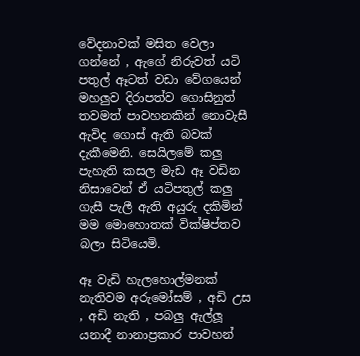වේදනාවක් මසිත වෙලා ගන්නේ , ඇගේ නිරුවත් යටි පතුල් ඈටත් වඩා වේගයෙන් මහලුව දිරාපත්ව ගොසිනුත් තවමත් පාවහනකින් නොවැසී ඇවිද ගොස් ඇති බවක් දැකීමෙනි. සෙයිලමේ කලු පැහැති කසල මැඩ ඈ වඩින නිසාවෙන් ඒ යටිපතුල් කලු ගැසී පැලී ඇති අයුරු දකිමින් මම මොහොතක් වික්ෂිප්තව බලා සිටියෙමි.

ඈ වැඩි හැලහොල්මනක් නැතිවම අරුමෝසම් , අඩි උස , අඩි නැති , පබලු ඇල්ලූ යනාදී නානාප්‍රකාර පාවහන්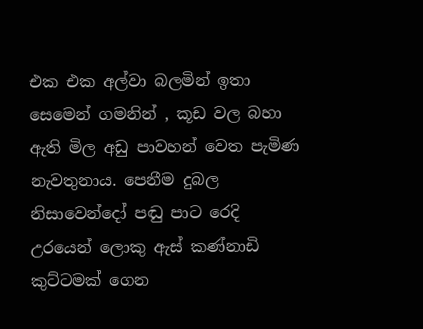එක එක අල්වා බලමින් ඉතා සෙමෙන් ගමනින් , කූඩ වල බහා ඇති මිල අඩු පාවහන් වෙත පැමිණ නැවතුනාය. පෙනීම දුබල නිසාවෙන්දෝ පඬු පාට රෙදි උරයෙන් ලොකු ඇස් කණ්නාඩි කුට්ටමක් ගෙන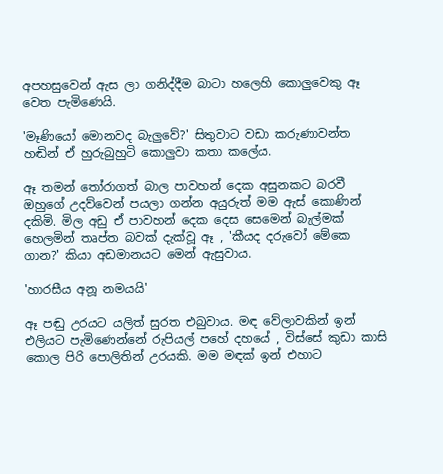අපහසුවෙන් ඇස ලා ගනිද්දීම බාටා හලෙහි කොලුවෙකු ඈ වෙත පැමිණෙයි.

'මෑණියෝ මොනවද බැලුවේ?' සිතුවාට වඩා කරුණාවන්ත හඬින් ඒ හුරුබුහුටි කොලුවා කතා කලේය.

ඈ තමන් තෝරාගත් බාල පාවහන් දෙක අසුනකට බරවී ඔහුගේ උදව්වෙන් පයලා ගන්න අයුරුත් මම ඇස් කොණින් දකිමි. මිල අඩු ඒ පාවහන් දෙක දෙස සෙමෙන් බැල්මක් හෙලමින් තෘප්ත බවක් දැක්වූ ඈ , 'කීයද දරුවෝ මේකෙ ගාන?' කියා අඩමානයට මෙන් ඇසුවාය.

'හාරසීය අනූ නමයයි'

ඈ පඬු උරයට යලිත් සුරත එබුවාය. මඳ වේලාවකින් ඉන් එලියට පැමිණෙන්නේ රුපියල් පහේ දහයේ , විස්සේ කුඩා කාසි කොල පිරි පොලිතින් උරයකි. මම මඳක් ඉන් එහාට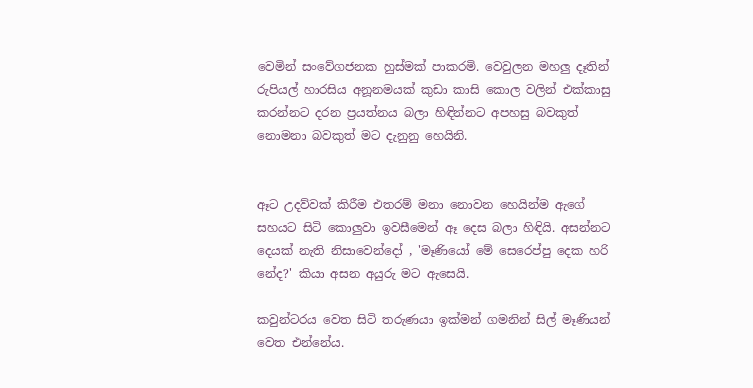වෙමින් සංවේගජනක හුස්මක් පාකරමි. වෙවුලන මහලු දෑතින් රුපියල් හාරසිය අනූනමයක් කුඩා කාසි කොල වලින් එක්කාසු කරන්නට දරන ප්‍රයත්නය බලා හිඳින්නට අපහසු බවකුත් නොමනා බවකුත් මට දැනුනු හෙයිනි.


ඈට උදව්වක් කිරීම එතරම් මනා නොවන හෙයින්ම ඇගේ සහයට සිටි කොලුවා ඉවසීමෙන් ඈ දෙස බලා හිඳියි. අසන්නට දෙයක් නැති නිසාවෙන්දෝ , 'මෑණියෝ මේ සෙරෙප්පු දෙක හරි නේද?' කියා අසන අයුරු මට ඇසෙයි.

කවුන්ටරය වෙත සිටි තරුණයා ඉක්මන් ගමනින් සිල් මෑණියන් වෙත එන්නේය.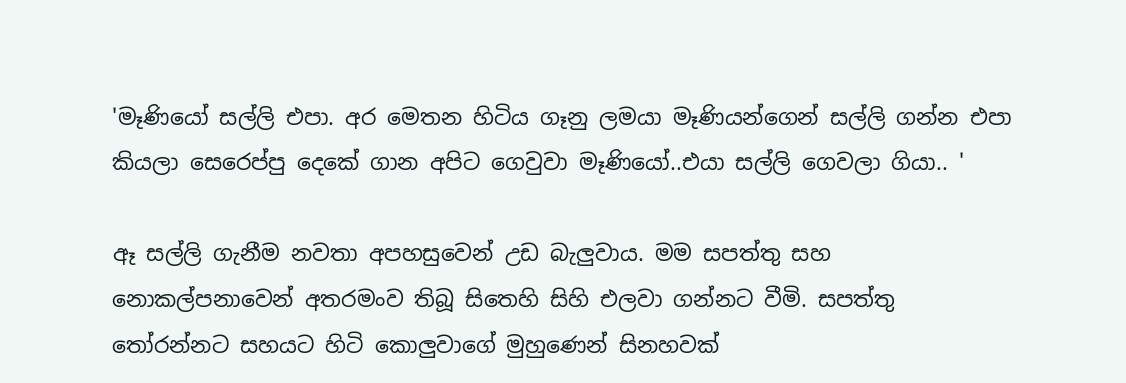'මෑණියෝ සල්ලි එපා. අර මෙතන හිටිය ගෑනු ලමයා මෑණියන්ගෙන් සල්ලි ගන්න එපා කියලා සෙරෙප්පු දෙකේ ගාන අපිට ගෙවුවා මෑණියෝ..එයා සල්ලි ගෙවලා ගියා.. '

ඈ සල්ලි ගැනීම නවතා අපහසුවෙන් උඩ බැලුවාය. මම සපත්තු සහ නොකල්පනාවෙන් අතරමංව තිබූ සිතෙහි සිහි එලවා ගන්නට වීමි. සපත්තු තෝරන්නට සහයට හිටි කොලුවාගේ මුහුණෙන් සිනහවක්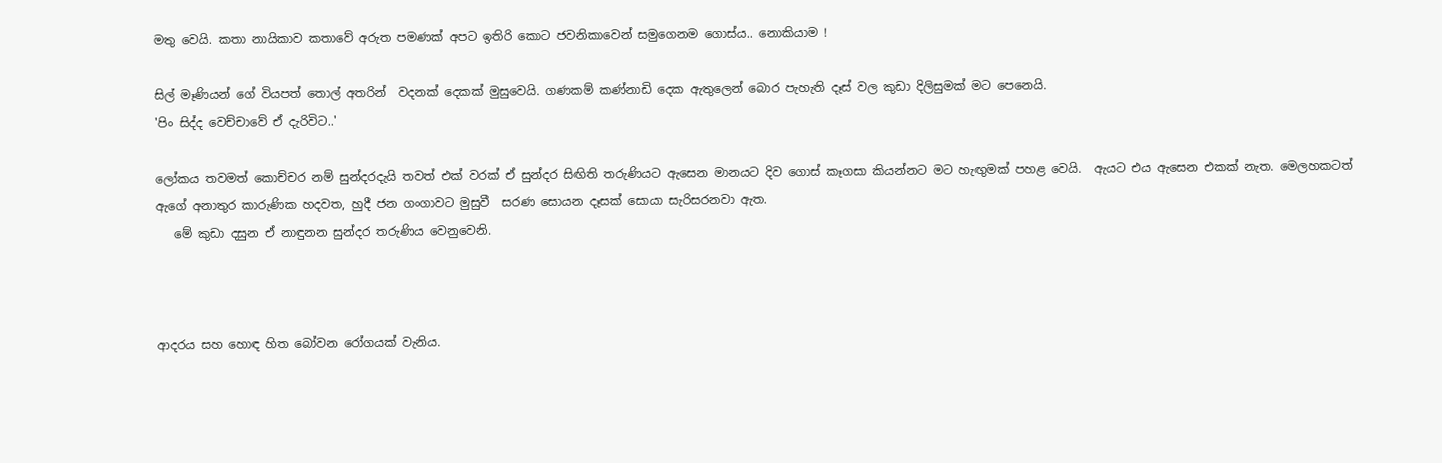මතු වෙයි. කතා නායිකාව කතාවේ අරුත පමණක් අපට ඉතිරි කොට ජවනිකාවෙන් සමුගෙනම ගොස්ය.. නොකියාම !

සිල් මෑණියන් ගේ වියපත් තොල් අතරින්  වදනක් දෙකක් මුසුවෙයි. ගණකම් කණ්නාඩි දෙක ඇතුලෙන් බොර පැහැති දෑස් වල කුඩා දිලිසුමක් මට පෙනෙයි.
'පිං සිද්ද වෙච්චාවේ ඒ දැරිවිට..'

ලෝකය තවමත් කොච්චර නම් සුන්දරදැයි තවත් එක් වරක් ඒ සුන්දර සිඟිති තරුණියට ඇසෙන මානයට දිව ගොස් කෑගසා කියන්නට මට හැඟුමක් පහළ වෙයි.  ඇයට එය ඇසෙන එකක් නැත. මෙලහකටත් ඇගේ අනාතුර කාරුණික හදවත, හුදී ජන ගංගාවට මුසුවී  සරණ සොයන දෑසක් සොයා සැරිසරනවා ඇත.
   මේ කුඩා දසුන ඒ නාඳුනන සුන්දර තරුණිය වෙනුවෙනි.



ආදරය සහ හොඳ හිත බෝවන රෝගයක් වැනිය.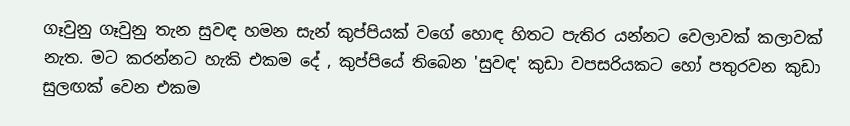ගෑවුනු ගෑවුනු තැන සුවඳ හමන සැන් කුප්පියක් වගේ හොඳ හිතට පැතිර යන්නට වෙලාවක් කලාවක් නැත. මට කරන්නට හැකි එකම දේ , කුප්පියේ තිබෙන 'සුවඳ' කුඩා වපසරියකට හෝ පතුරවන කුඩා සුලඟක් වෙන එකම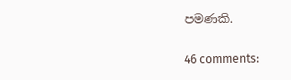පමණකි.

46 comments: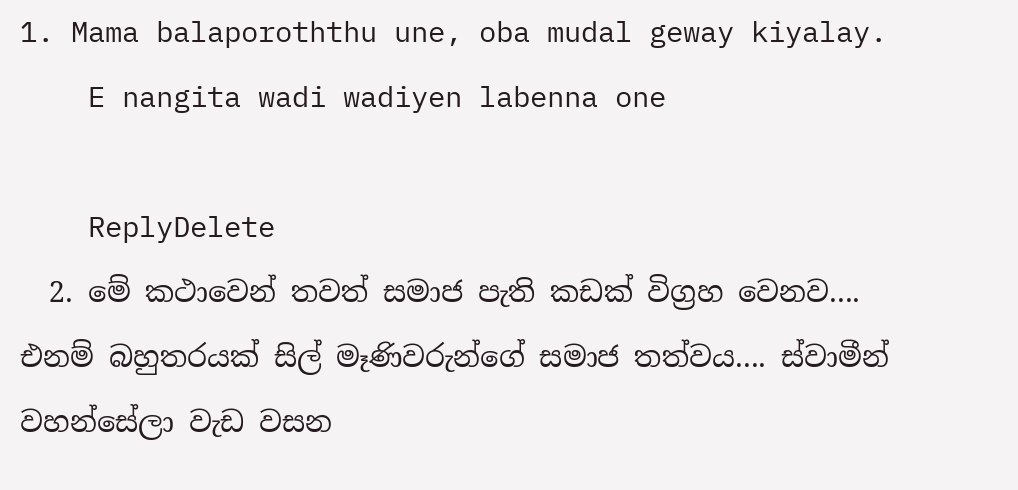1. Mama balaporoththu une, oba mudal geway kiyalay.
    E nangita wadi wadiyen labenna one

    ReplyDelete
  2. මේ කථාවෙන් තවත් සමාජ පැති කඩක් විග්‍රහ වෙනව.... එනම් බහුතරයක් සිල් මෑණිවරුන්ගේ සමාජ තත්වය.... ස්වාමීන් වහන්සේලා වැඩ වසන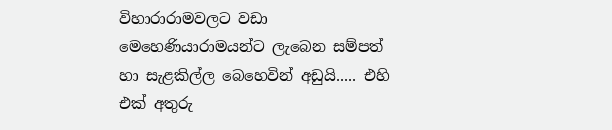විහාරාරාමවලට වඩා මෙහෙණියාරාමයන්ට ලැබෙන සම්පත් හා සැළකිල්ල බෙහෙවින් අඩුයි..... එහි එක් අතුරු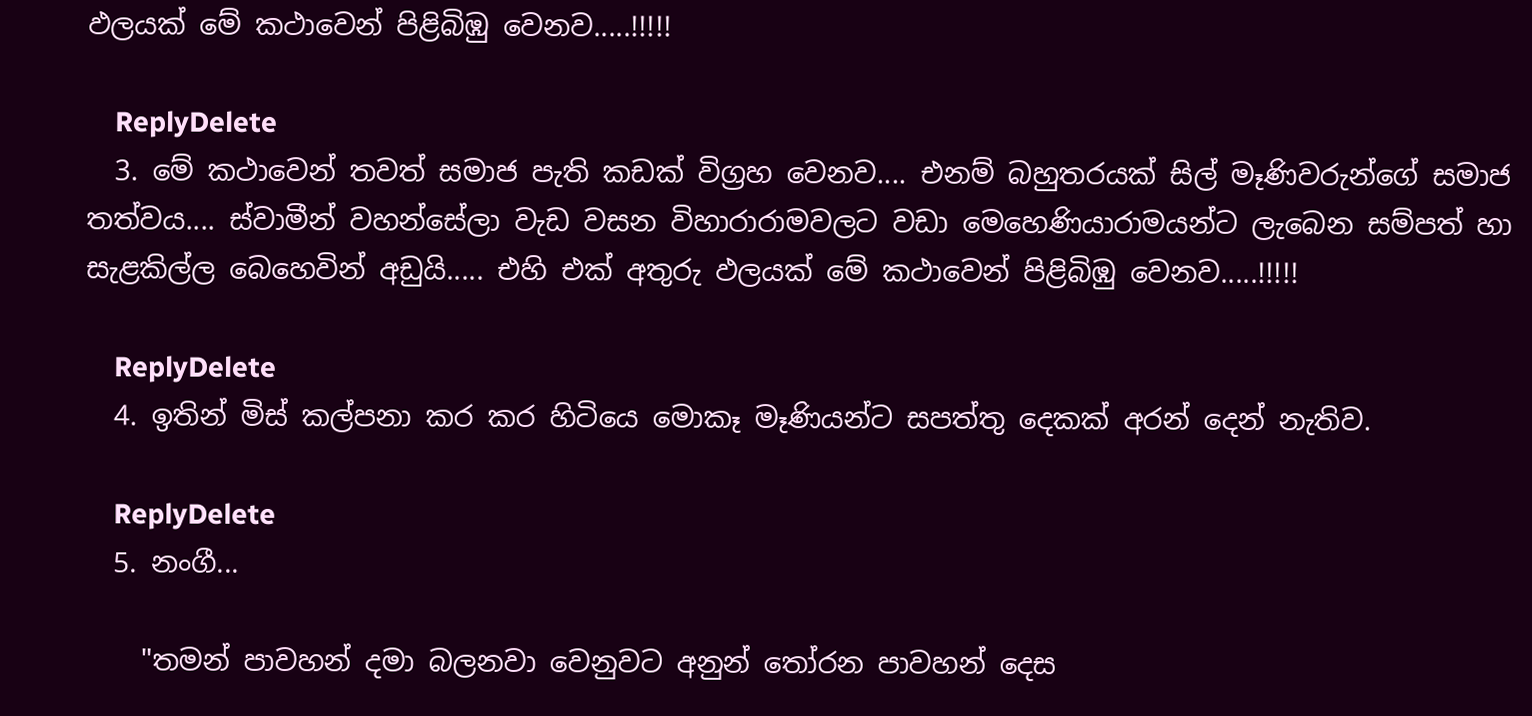ඵලයක් මේ කථාවෙන් පිළිබිඹු වෙනව.....!!!!!

    ReplyDelete
  3. මේ කථාවෙන් තවත් සමාජ පැති කඩක් විග්‍රහ වෙනව.... එනම් බහුතරයක් සිල් මෑණිවරුන්ගේ සමාජ තත්වය.... ස්වාමීන් වහන්සේලා වැඩ වසන විහාරාරාමවලට වඩා මෙහෙණියාරාමයන්ට ලැබෙන සම්පත් හා සැළකිල්ල බෙහෙවින් අඩුයි..... එහි එක් අතුරු ඵලයක් මේ කථාවෙන් පිළිබිඹු වෙනව.....!!!!!

    ReplyDelete
  4. ඉතින් මිස් කල්පනා කර කර හිටියෙ මොකෑ මෑණියන්ට සපත්තු දෙකක් අරන් දෙන් නැතිව.

    ReplyDelete
  5. නංගී...

    "තමන් පාවහන් දමා බලනවා වෙනුවට අනුන් තෝරන පාවහන් දෙස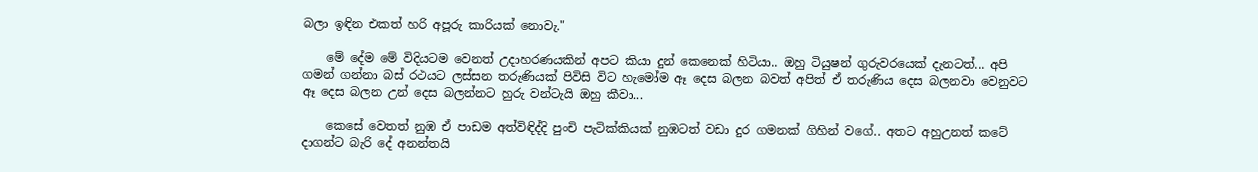බලා ඉඳින එකත් හරි අපූරු කාරියක් නොවැ."

    මේ දේම මේ විදියටම වෙනත් උදාහරණයකින් අපට කියා දුන් කෙනෙක් හිටියා.. ඔහු ටියුෂන් ගුරුවරයෙක් දැනටත්... අපි ගමන් ගන්නා බස් රථයට ලස්සන තරුණියක් පිවිසි විට හැමෝම ඈ දෙස බලන බවත් අපිත් ඒ තරුණිය දෙස බලනවා වෙනුවට ඈ දෙස බලන උන් දෙස බලන්නට හුරු වන්ටැයි ඔහු කීවා...

    කෙසේ වෙතත් නුඹ ඒ පාඩම අත්විඳිද්දි පුංචි පැටික්කියක් නුඹටත් වඩා දුර ගමනක් ගිහින් වගේ.. අතට අහුඋනත් කටේ දාගන්ට බැරි දේ අනන්තයි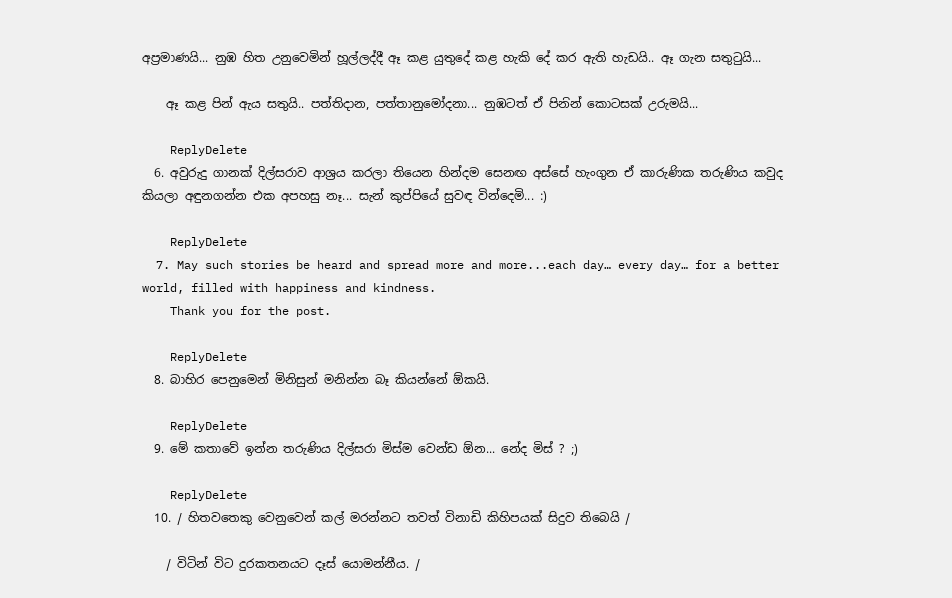අප්‍රමාණයි... නුඹ හිත උනුවෙමින් හූල්ලද්දී ඈ කළ යුතුදේ කළ හැකි දේ කර ඇති හැඩයි.. ඈ ගැන සතුටුයි...

    ඈ කළ පින් ඇය සතුයි.. පත්තිදාන, පත්තානුමෝදනා... නුඹටත් ඒ පින‍ින් කොටසක් උරුමයි...

    ReplyDelete
  6. අවුරුදු ගානක් දිල්සරාව ආශ්‍රය කරලා තියෙන හින්දම සෙනඟ අස්සේ හැංගුන ඒ කාරුණික තරුණිය කවුද කියලා අඳුනගන්න එක අපහසු නෑ... සැන් කුප්පියේ සුවඳ වින්දෙමි... :)

    ReplyDelete
  7. May such stories be heard and spread more and more...each day… every day… for a better world, filled with happiness and kindness.
    Thank you for the post.

    ReplyDelete
  8. බාහිර පෙනුමෙන් මිනිසුන් මනින්න බෑ කියන්නේ ඕකයි.

    ReplyDelete
  9. මේ කතාවේ ඉන්න තරුණිය දිල්සරා මිස්ම වෙන්ඩ ඕන... නේද මිස් ? ;)

    ReplyDelete
  10. / හිතවතෙකු වෙනුවෙන් කල් මරන්නට තවත් විනාඩි කිහිපයක් සිදුව තිබෙයි /

    / විටින් විට දුරකතනයට දෑස් යොමන්නීය. /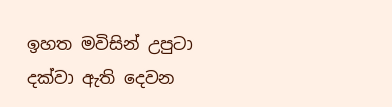ඉහත මවිසින් උපුටා දක්වා ඇති දෙවන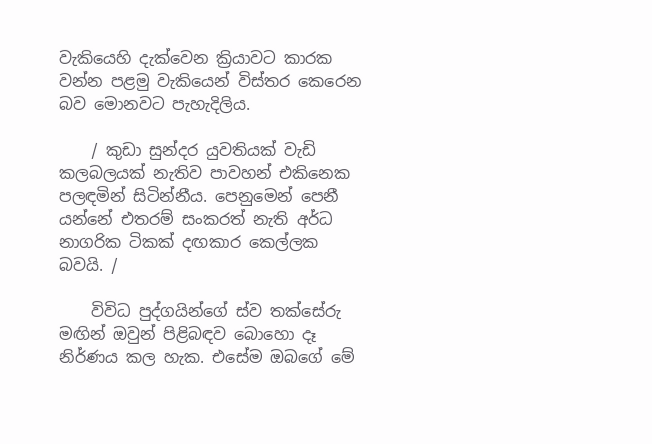වැකියෙහි දැක්වෙන ක්‍රියාවට කාරක වන්න පළමු වැකියෙන් විස්තර කෙරෙන බව මොනවට පැහැදිලිය.

    / කුඩා සුන්දර යුවතියක් වැඩි කලබලයක් නැතිව පාවහන් එකිනෙක පලඳමින් සිටින්නීය. පෙනුමෙන් පෙනී යන්නේ එතරම් සංකරත් නැති අර්ධ නාගරික ටිකක් දඟකාර කෙල්ලක බවයි. /

    විවිධ පුද්ගයින්ගේ ස්ව තක්සේරු මඟින් ඔවුන් පිළිබඳව බොහො දෑ නිර්ණය කල හැක. එසේම ඔබගේ මේ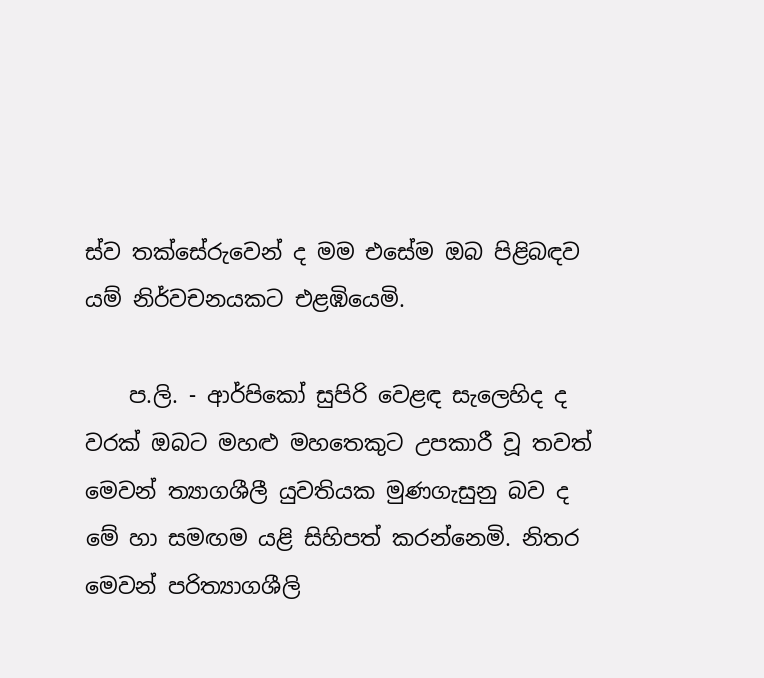ස්ව තක්සේරුවෙන් ද මම එසේම ඔබ පිළිබඳව යම් නිර්වචනයකට එළඹියෙමි.

    ප.ලි. - ආර්පිකෝ සුපිරි වෙළඳ සැලෙහිද ද වරක් ඔබට මහළු මහතෙකුට උපකාරී වූ තවත් මෙවන් ත්‍යාගශීලී යුවතියක මුණගැසුනු බව ද මේ හා සමඟම යළි සිහිපත් කරන්නෙමි. නිතර මෙවන් පරිත්‍යාගශීලි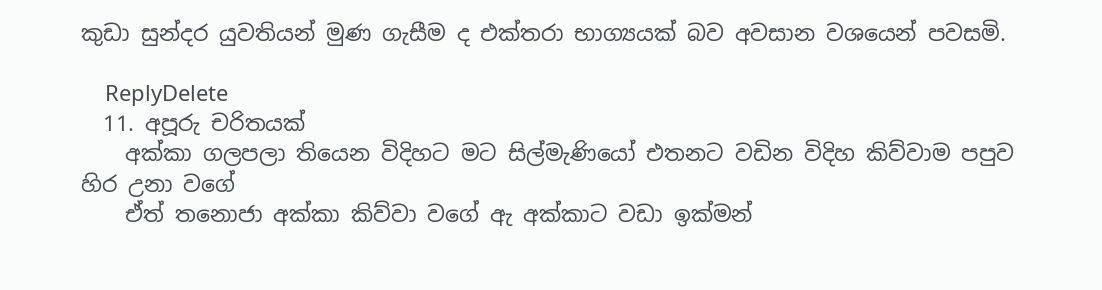කුඩා සුන්දර යුවතියන් මුණ ගැසීම ද එක්තරා භාග්‍යයක් බව අවසාන වශයෙන් පවසමි.

    ReplyDelete
  11. අපූරු චරිතයක්
    අක්කා ගලපලා තියෙන විදිහට මට සිල්මැණියෝ එතනට වඩින විදිහ කිව්වාම පපුව හිර උනා වගේ
    ඒත් තනොජා අක්කා කිව්වා වගේ ඇ අක්කාට වඩා ඉක්මන්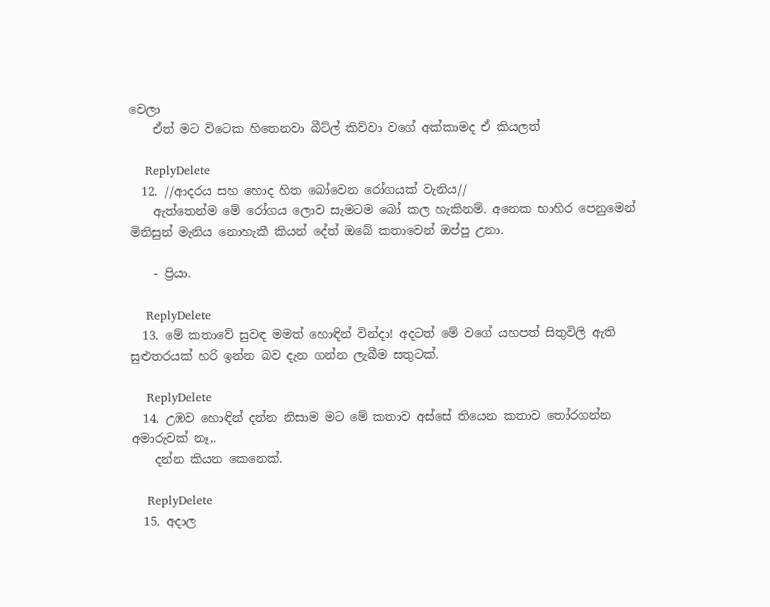වෙලා
    ඒත් මට විටෙක හිතෙනවා බීට්ල් කිව්වා වගේ අක්කාමද ඒ කියලත්

    ReplyDelete
  12. //ආදරය සහ හොද හිත බෝවෙන රෝගයක් වැනිය//
    ඇත්තෙන්ම මේ රෝගය ලොව සැමටම බෝ කල හැකිනම්. අනෙක භාහිර පෙනුමෙන් මිනිසුන් මැනිය නොහැකී කියන් දේත් ඔබේ කතාවෙන් ඔප්පු උනා.

    - ප්‍රියා.

    ReplyDelete
  13. මේ කතාවේ සුවඳ මමත් හොඳින් වින්දා! අදටත් මේ වගේ යහපත් සිතුවිලි ඇති සුළුතරයක් හරි ඉන්න බව දැන ගන්න ලැබීම සතුටක්.

    ReplyDelete
  14. උඹව හොඳින් දන්න නිසාම මට මේ කතාව අස්සේ තියෙන කතාව තෝරගන්න අමාරුවක් නෑ,.
    දන්න කියන කෙනෙක්.

    ReplyDelete
  15. අදාල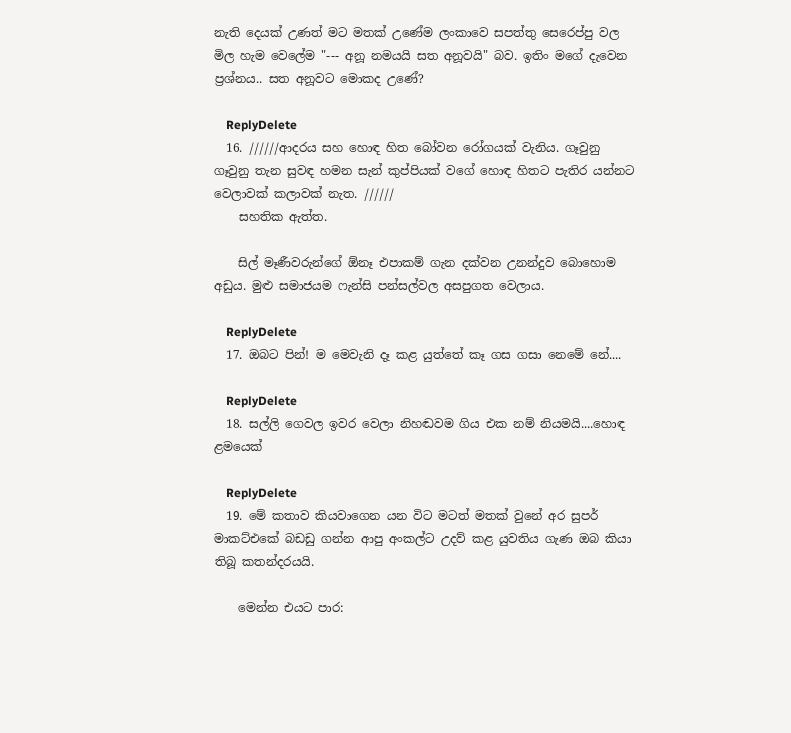නැති දෙයක් උණත් මට මතක් උණේම ලංකාවෙ සපත්තු සෙරෙප්පු වල මිල හැම වෙලේම "--- අනූ නමයයි සත අනූවයි" බව. ඉතිං මගේ දැවෙන ප්‍රශ්නය.. සත අනූවට මොකද උණේ?

    ReplyDelete
  16. //////ආදරය සහ හොඳ හිත බෝවන රෝගයක් වැනිය. ගෑවුනු ගෑවුනු තැන සුවඳ හමන සැන් කුප්පියක් වගේ හොඳ හිතට පැතිර යන්නට වෙලාවක් කලාවක් නැත. //////
    සහතික ඇත්ත.

    සිල් මෑණීවරුන්ගේ ඕනෑ එපාකම් ගැන දක්වන උනන්දුව බොහොම අඩුය. මුළු සමාජයම ෆැන්සි පන්සල්වල අසපුගත වෙලාය.

    ReplyDelete
  17. ඔබට පින්! ම මෙවැනි දෑ කළ යුත්තේ කෑ ගස ගසා නෙමේ නේ....

    ReplyDelete
  18. සල්ලි ගෙවල ඉවර වෙලා නිහඬවම ගිය එක නම් නියමයි....හොඳ ළමයෙක්

    ReplyDelete
  19. මේ කතාව කියවාගෙන යන විට මටත් මතක් වුනේ අර සුපර් මාකට්එකේ බඩඩු ගන්න ආපු අංකල්ට උදව් කළ යුවතිය ගැණ ඔබ කියා තිබූ කතන්දරයයි.

    මෙන්න එයට පාර: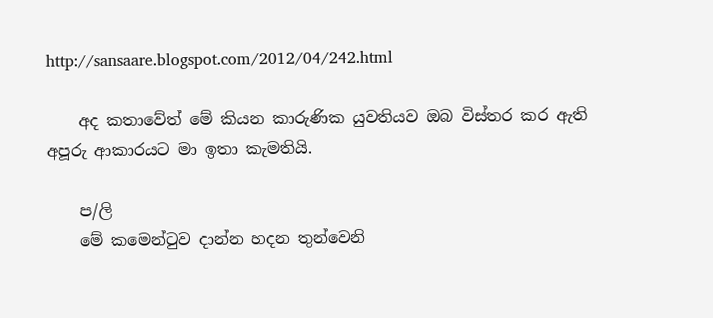http://sansaare.blogspot.com/2012/04/242.html

    අද කතාවේත් මේ කියන කාරුණික යුවතියව ඔබ විස්තර කර ඇති අපූරු ආකාරයට මා ඉතා කැමතියි.

    ප/ලි
    මේ කමෙන්ටුව දාන්න හදන තුන්වෙනි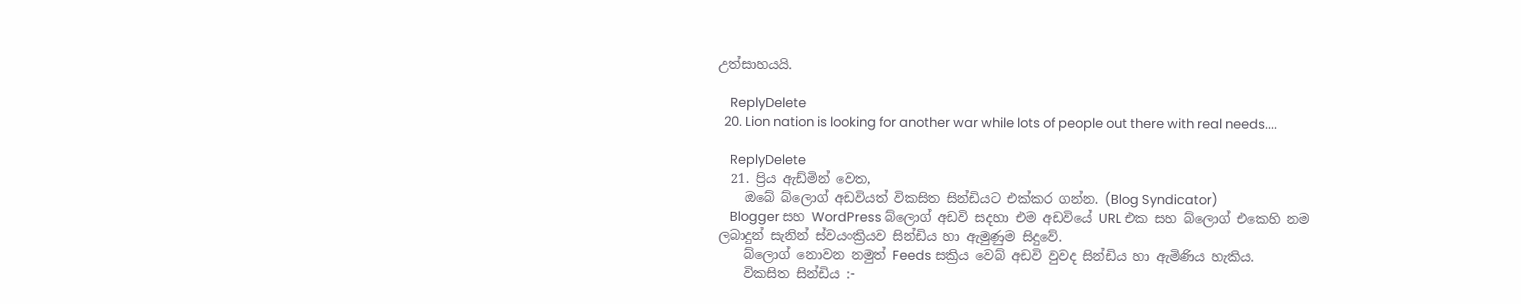උත්සාහයයි.

    ReplyDelete
  20. Lion nation is looking for another war while lots of people out there with real needs....

    ReplyDelete
  21. ප්‍රිය ඇඩ්මින් වෙත,
    ඔබේ බ්ලොග් අඩවියත් විකසිත සින්ඩියට එක්කර ගන්න. (Blog Syndicator)
    Blogger සහ WordPress බ්ලොග් අඩවි සදහා එම අඩවියේ URL එක සහ බ්ලොග් එකෙහි නම ලබාදුන් සැනින් ස්වයංක්‍රියව සින්ඩිය හා ඇමුණුම සිදුවේ.
    බ්ලොග් නොවන නමුත් Feeds සක්‍රිය වෙබ් අඩවි වුවද සින්ඩිය හා ඇමිණිය හැකිය.
    විකසිත සින්ඩිය :-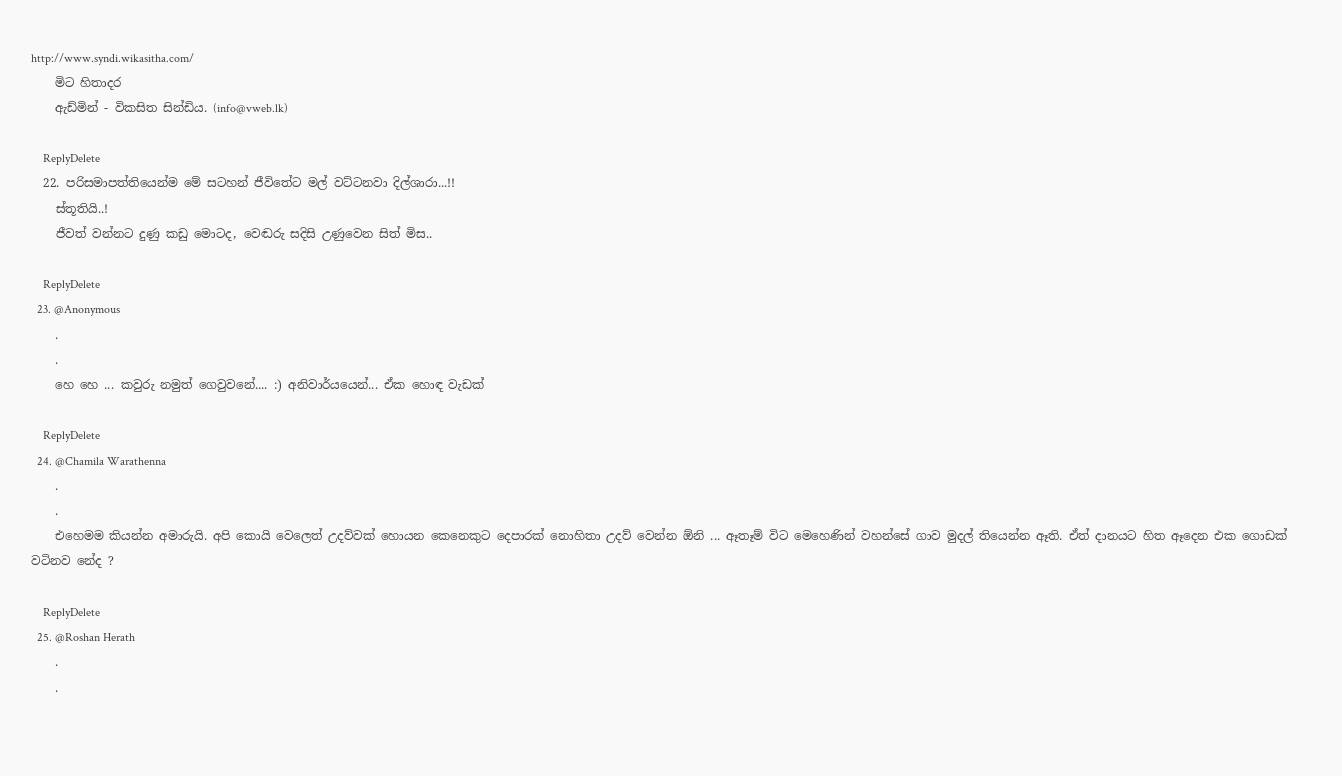http://www.syndi.wikasitha.com/
    මිට හිතාදර
    ඇඩ්මින් - විකසිත සින්ඩිය. (info@vweb.lk)

    ReplyDelete
  22. පරිසමාපත්තියෙන්ම මේ සටහන් ජීවිතේට මල් වට්ටනවා දිල්ශාරා...!!
    ස්තූතියි..!
    ජීවත් වන්නට දුණු කඩු මොටද, වෙඬරු සදිසි උණුවෙන සිත් මිස..

    ReplyDelete
  23. @Anonymous
    .
    .
    හෙ හෙ ... කවුරු නමුත් ගෙවුවනේ.... :) අනිවාර්යයෙන්... ඒක හොඳ වැඩක්

    ReplyDelete
  24. @Chamila Warathenna
    .
    .
    එහෙමම කියන්න අමාරුයි. අපි කොයි වෙලෙත් උදව්වක් හොයන කෙනෙකුට දෙපාරක් නොහිතා උදව් වෙන්න ඕනි ... ඈතෑම් විට මෙහෙණින් වහන්සේ ගාව මුදල් තියෙන්න ඈති. ඒත් දානයට හිත ඈදෙන එක ගොඩක් වටිනව නේද ?

    ReplyDelete
  25. @Roshan Herath
    .
    .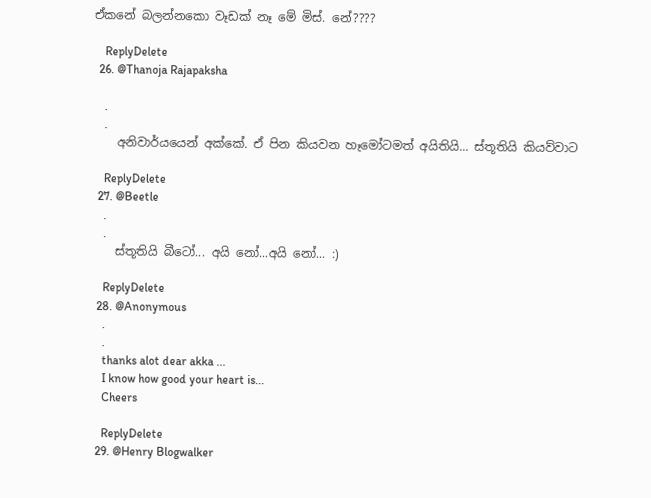ඒකනේ බලන්නකො වෑඩක් නෑ මේ මිස්. නේ????

    ReplyDelete
  26. @Thanoja Rajapaksha

    .
    .
    අනිවාර්යයෙන් අක්කේ. ඒ පින කියවන හෑමෝටමත් අයිතියි... ස්තූතියි කියව්වාට

    ReplyDelete
  27. @Beetle
    .
    .
    ස්තූතියි බීටෝ... අයි නෝ...අයි නෝ... :)

    ReplyDelete
  28. @Anonymous
    .
    .
    thanks alot dear akka ...
    I know how good your heart is...
    Cheers

    ReplyDelete
  29. @Henry Blogwalker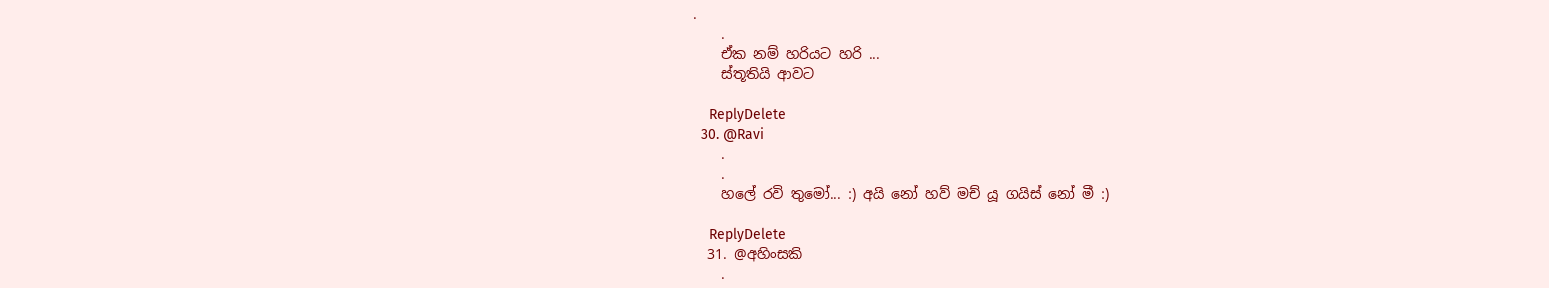.
    .
    ඒක නම් හරියට හරි ...
    ස්තූතියි ආවට

    ReplyDelete
  30. @Ravi
    .
    .
    හලේ රවි තුමෝ... :) අයි නෝ හව් මච් යූ ගයිස් නෝ මී :)

    ReplyDelete
  31. @අහිංසකි
    .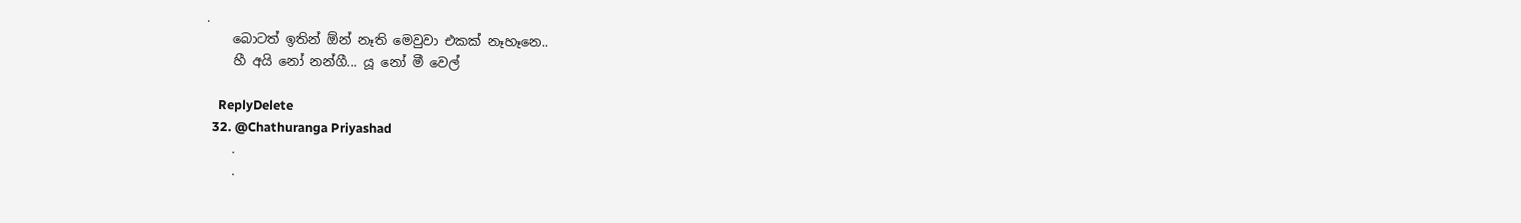.
    බොටත් ඉතින් ඕන් නෑති මෙවුවා එකක් නෑහෑනෙ..
    හී අයි නෝ නන්ගී... යූ නෝ මී වෙල්

    ReplyDelete
  32. @Chathuranga Priyashad
    .
    .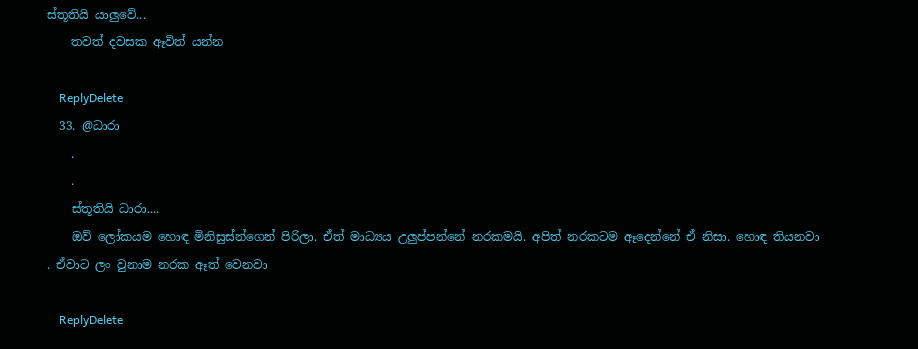ස්තූතියි යාලුවේ...
    තවත් දවසක ඈවිත් යන්න

    ReplyDelete
  33. @ධාරා
    .
    .
    ස්තූතියි ධාරා....
    ඔව් ලෝකයම හොඳ මිනිසුස්න්ගෙන් පිරිලා. ඒත් මාධ්‍යය උලුප්පන්නේ නරකමයි. අපිත් නරකටම ඈදෙන්නේ ඒ නිසා. හොඳ තියනවා . ඒවාට ලං වුනාම නරක ඈත් වෙනවා

    ReplyDelete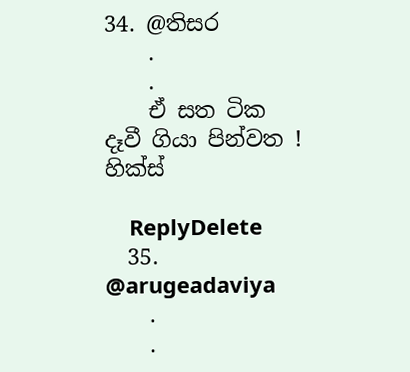34. @තිසර
    .
    .
    ඒ සත ටික දෑවී ගියා පින්වත ! හික්ස්

    ReplyDelete
  35. @arugeadaviya
    .
    .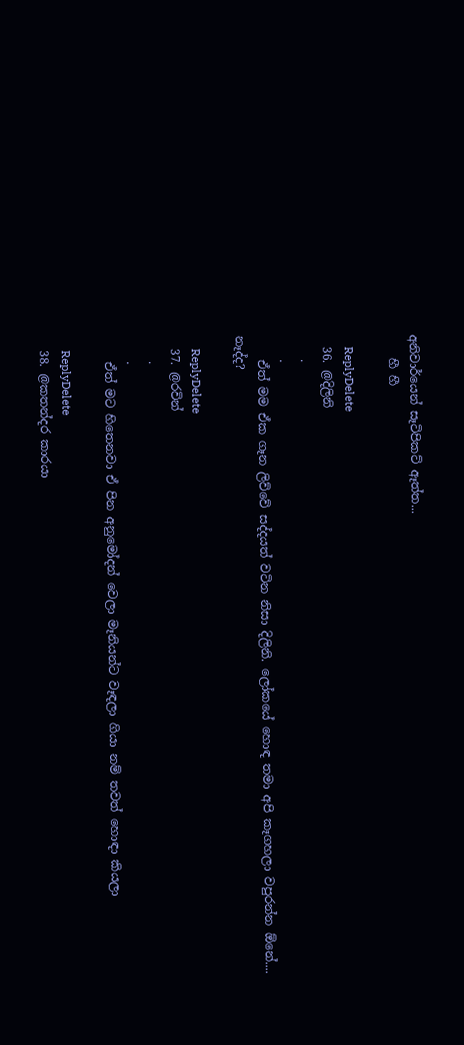අනිවාර්යෙන් සෑටිපිකට් ඈත්ත...
    හී හී

    ReplyDelete
  36. @දිලිනි
    .
    .
    ඒත් මම ඒක ගෑන ලිව්වේ සද්දයත් වටින නිසා දිලිනි. ලෝකයේ හොඳ තමා අපි කෑගහලා වපුරන්න ඕනේ.... නෑද්ද?

    ReplyDelete
  37. @රවින්
    .
    .
    ඒත් මට හිතෙනවා ඒ පින අනුමෝදන් වෙලා මෑනියන්ට වෑඳලා ගියා නම් තවත් හොඳා කියලා

    ReplyDelete
  38. @කතන්දර කාරයා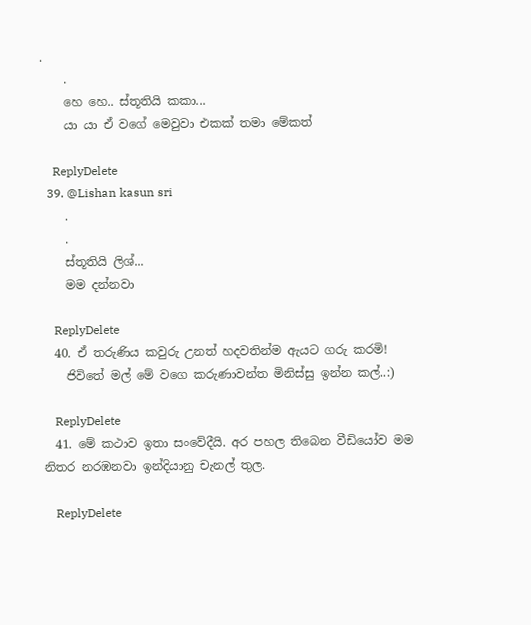.
    .
    හෙ හෙ.. ස්තූතියි කකා...
    යා යා ඒ වගේ මෙවුවා එකක් තමා මේකත්

    ReplyDelete
  39. @Lishan kasun sri
    .
    .
    ස්තූතියි ලිශ්...
    මම දන්නවා

    ReplyDelete
  40. ඒ තරුණිය කවුරු උනත් හදවතින්ම ඇයට ගරු කරමි!
    ජිවිතේ මල් මේ වගෙ කරුණාවන්ත මිනිස්සු ඉන්න කල්..:)

    ReplyDelete
  41. මේ කථාව ඉතා සංවේදීයි. අර පහල තිබෙන වීඩියෝව මම නිතර නරඹනවා ඉන්දියානු චැනල් තුල.

    ReplyDelete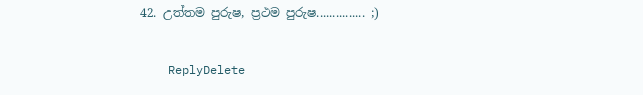42. උත්තම පුරුෂ, ප්‍රථම පුරුෂ............... ;)

    ReplyDelete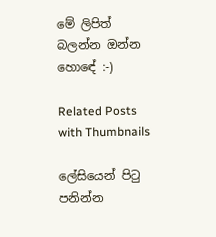මේ ලිපිත් බලන්න ඔන්න හොඳේ :-)

Related Posts with Thumbnails

ලේසියෙන් පිටු පනින්න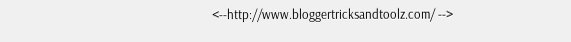<--http://www.bloggertricksandtoolz.com/ -->